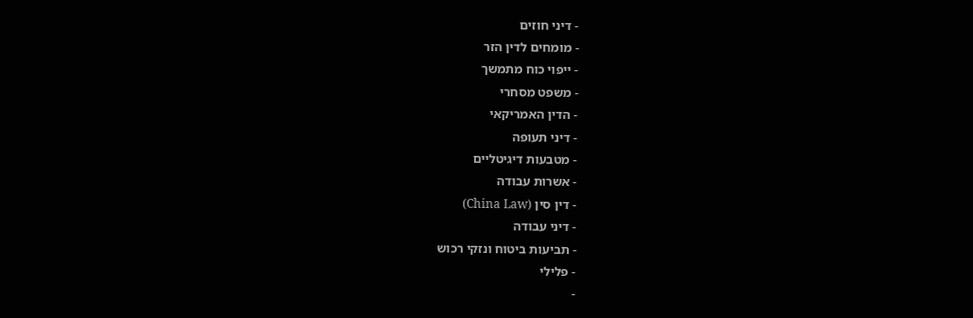- דיני חוזים
- מומחים לדין הזר
- ייפוי כוח מתמשך
- משפט מסחרי
- הדין האמריקאי
- דיני תעופה
- מטבעות דיגיטליים
- אשרות עבודה
- דין סין (China Law)
- דיני עבודה
- תביעות ביטוח ונזקי רכוש
- פלילי
-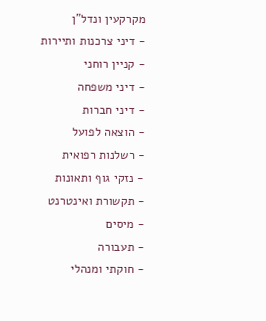מקרקעין ונדל"ן
- דיני צרכנות ותיירות
- קניין רוחני
- דיני משפחה
- דיני חברות
- הוצאה לפועל
- רשלנות רפואית
- נזקי גוף ותאונות
- תקשורת ואינטרנט
- מיסים
- תעבורה
- חוקתי ומנהלי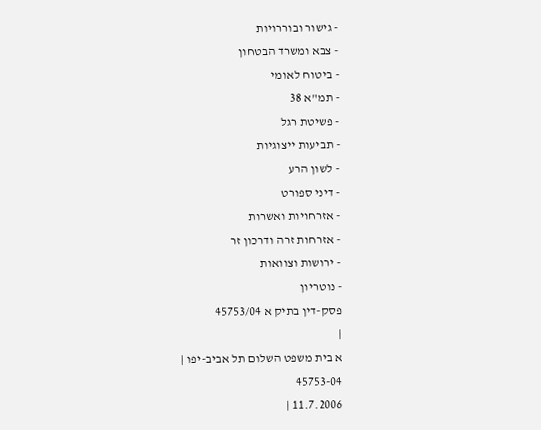- גישור ובוררויות
- צבא ומשרד הבטחון
- ביטוח לאומי
- תמ"א 38
- פשיטת רגל
- תביעות ייצוגיות
- לשון הרע
- דיני ספורט
- אזרחויות ואשרות
- אזרחות זרה ודרכון זר
- ירושות וצוואות
- נוטריון
פסק-דין בתיק א 45753/04
|
א בית משפט השלום תל אביב-יפו |
45753-04
11.7.2006 |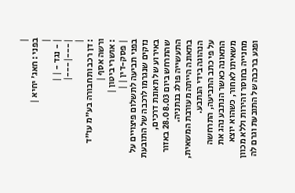|
בפני : חאג' יחיא |
|
| - נגד - | |
|---|---|
|
: דן רכב ותחבורה בע"מ עו"ד ורשה אסף |
: אושרי ביטון |
| פסק-דין | |
בפני תביעה לתשלום פיצויים על נזקים שנגרמו לרכבה של התובעת באירוע של תאונת דרכים, שהתרחש ביום 28.08.03 באזור התעשייה פולג בנתניה.
בתאונה הייתה מעורבת המשאית, הנהוגה בידי הנתבע.
על פי כתב התביעה, התרחשה התאונה כאשר הנתבע נהג את משאיתו לאחור, כשהוא יוצא מחנייה בחוסר זהירות וללא מכוון ופגע ברכבה של התובעת וגרם לה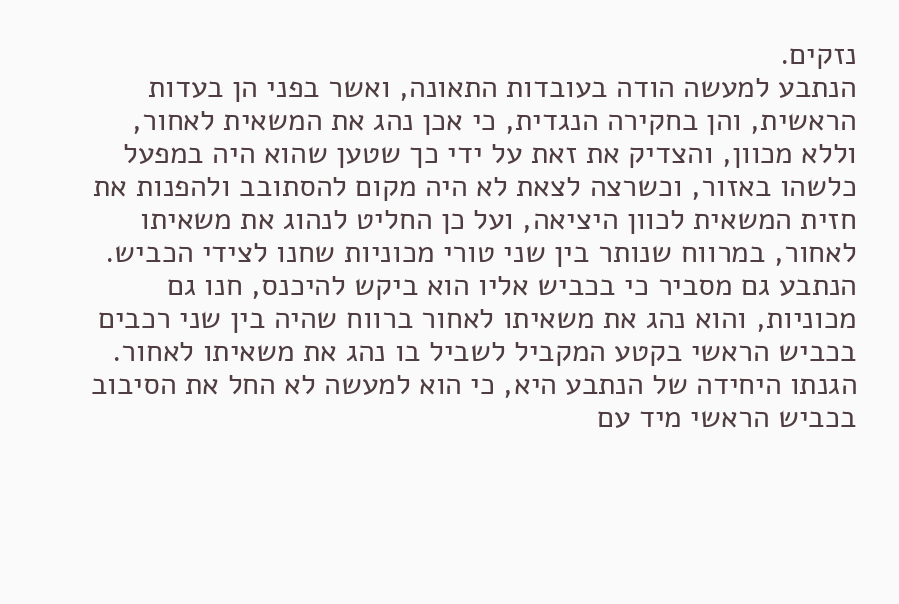נזקים.
הנתבע למעשה הודה בעובדות התאונה, ואשר בפני הן בעדות הראשית, והן בחקירה הנגדית, כי אכן נהג את המשאית לאחור, וללא מכוון, והצדיק את זאת על ידי כך שטען שהוא היה במפעל כלשהו באזור, וכשרצה לצאת לא היה מקום להסתובב ולהפנות את חזית המשאית לכוון היציאה, ועל כן החליט לנהוג את משאיתו לאחור, במרווח שנותר בין שני טורי מכוניות שחנו לצידי הכביש.
הנתבע גם מסביר כי בכביש אליו הוא ביקש להיכנס, חנו גם מכוניות, והוא נהג את משאיתו לאחור ברווח שהיה בין שני רכבים בכביש הראשי בקטע המקביל לשביל בו נהג את משאיתו לאחור.
הגנתו היחידה של הנתבע היא, כי הוא למעשה לא החל את הסיבוב בכביש הראשי מיד עם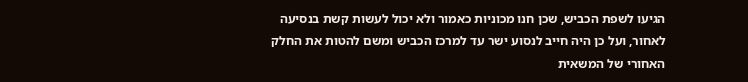הגיעו לשפת הכביש, שכן חנו מכוניות כאמור ולא יכול לעשות קשת בנסיעה לאחור, ועל כן היה חייב לנסוע ישר עד למרכז הכביש ומשם להטות את החלק האחורי של המשאית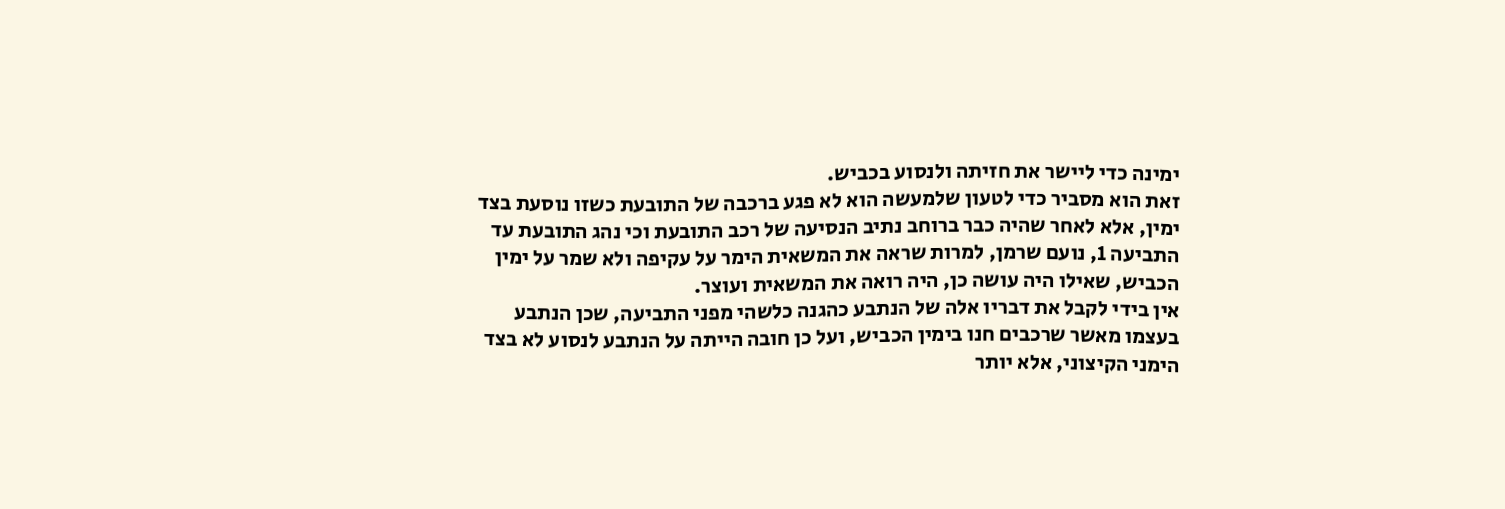ימינה כדי ליישר את חזיתה ולנסוע בכביש.
זאת הוא מסביר כדי לטעון שלמעשה הוא לא פגע ברכבה של התובעת כשזו נוסעת בצד ימין, אלא לאחר שהיה כבר ברוחב נתיב הנסיעה של רכב התובעת וכי נהג התובעת עד התביעה 1, נועם שרמן, למרות שראה את המשאית הימר על עקיפה ולא שמר על ימין הכביש, שאילו היה עושה כן, היה רואה את המשאית ועוצר.
אין בידי לקבל את דבריו אלה של הנתבע כהגנה כלשהי מפני התביעה, שכן הנתבע בעצמו מאשר שרכבים חנו בימין הכביש, ועל כן חובה הייתה על הנתבע לנסוע לא בצד הימני הקיצוני, אלא יותר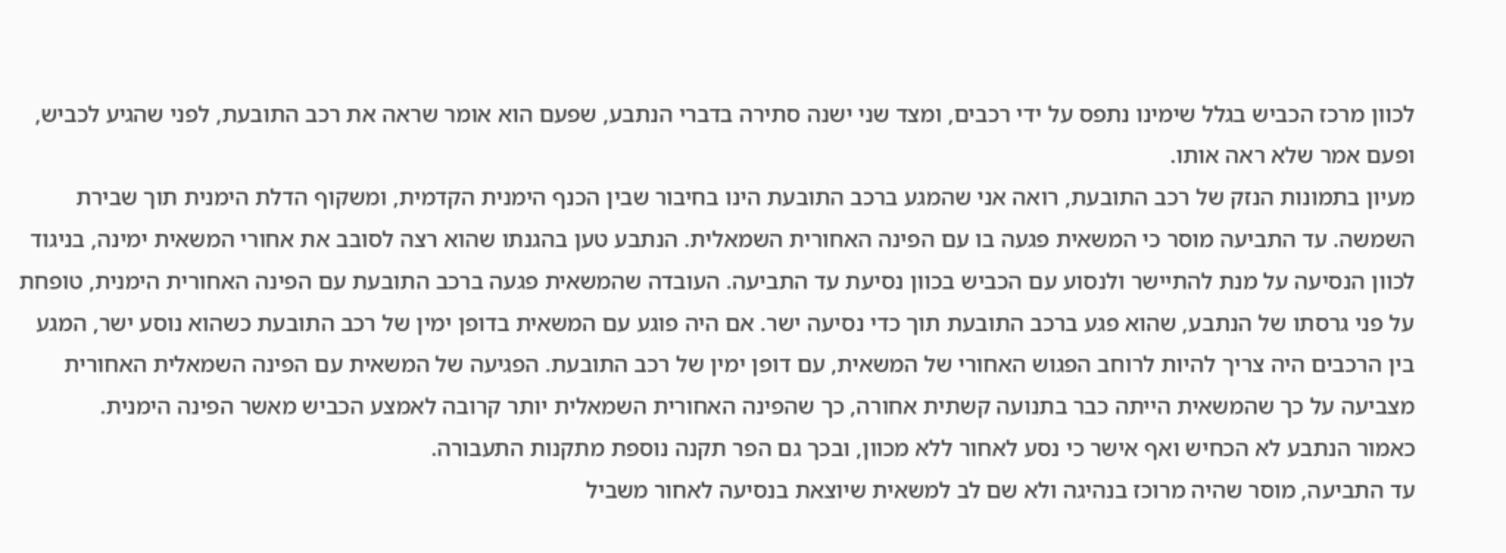לכוון מרכז הכביש בגלל שימינו נתפס על ידי רכבים, ומצד שני ישנה סתירה בדברי הנתבע, שפעם הוא אומר שראה את רכב התובעת, לפני שהגיע לכביש, ופעם אמר שלא ראה אותו.
מעיון בתמונות הנזק של רכב התובעת, רואה אני שהמגע ברכב התובעת הינו בחיבור שבין הכנף הימנית הקדמית, ומשקוף הדלת הימנית תוך שבירת השמשה. עד התביעה מוסר כי המשאית פגעה בו עם הפינה האחורית השמאלית. הנתבע טען בהגנתו שהוא רצה לסובב את אחורי המשאית ימינה, בניגוד לכוון הנסיעה על מנת להתיישר ולנסוע עם הכביש בכוון נסיעת עד התביעה. העובדה שהמשאית פגעה ברכב התובעת עם הפינה האחורית הימנית, טופחת על פני גרסתו של הנתבע, שהוא פגע ברכב התובעת תוך כדי נסיעה ישר. אם היה פוגע עם המשאית בדופן ימין של רכב התובעת כשהוא נוסע ישר, המגע בין הרכבים היה צריך להיות לרוחב הפגוש האחורי של המשאית, עם דופן ימין של רכב התובעת. הפגיעה של המשאית עם הפינה השמאלית האחורית מצביעה על כך שהמשאית הייתה כבר בתנועה קשתית אחורה, כך שהפינה האחורית השמאלית יותר קרובה לאמצע הכביש מאשר הפינה הימנית.
כאמור הנתבע לא הכחיש ואף אישר כי נסע לאחור ללא מכוון, ובכך גם הפר תקנה נוספת מתקנות התעבורה.
עד התביעה, מוסר שהיה מרוכז בנהיגה ולא שם לב למשאית שיוצאת בנסיעה לאחור משביל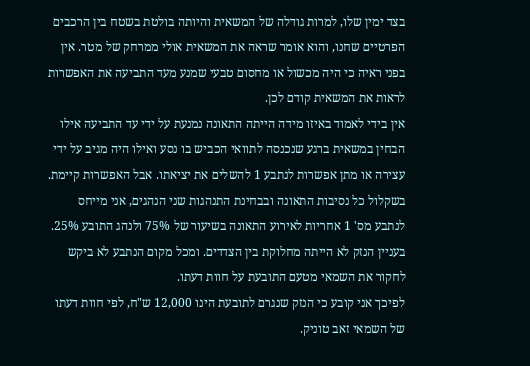בצד ימין שלו, למרות גודלה של המשאית והיותה בולטת בשטח בין הרכבים הפרטיים שחנו, והוא אומר שראה את המשאית אולי ממרחק של מטר. אין בפני ראיה כי היה מכשול או מחסום טבעי שמנע מעד התביעה את האפשרות לראות את המשאית קודם לכן.
אין בידי לאמוד באיזו מידה הייתה התאונה נמנעת על ידי עד התביעה אילו הבחין במשאית ברגע שנכנסה לתוואי הכביש בו נסע ואילו היה מגיב על ידי עצירה או מתן אפשרות לנתבע 1 להשלים את יציאתו. אבל האפשרות קיימת.
בשקלול כל נסיבות התאונה ובבחינת התנהגות שני הנהגים, אני מייחס לנתבע מס' 1 אחריות לאירוע התאונה בשיעור של 75% ולנהג התובע 25%.
בעניין הנזק לא הייתה מחלוקת בין הצדדים. ומכל מקום הנתבע לא ביקש לחקור את השמאי מטעם התובעת על חוות דעתו.
לפיכך אני קובע כי הנזק שנגרם לתובעת הינו 12,000 ש"ח, לפי חוות דעתו של השמאי זאב טוניק.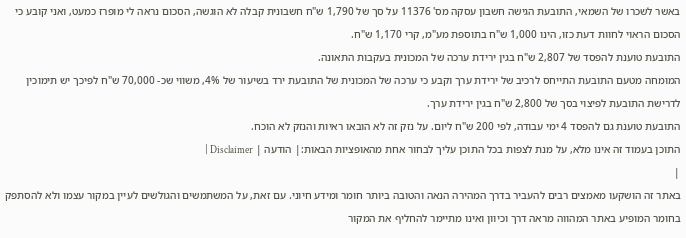באשר לשכרו של השמאי, התובעת הגישה חשבון עסקה מס' 11376 על סך של 1,790 ש"ח חשבונית קבלה לא הוגשה, הסכום נראה לי מופרז כמעט, ואני קובע כי הסכום הראוי לחוות דעת כזו, הינו 1,000 ש"ח בתוספת מע"מ, קרי 1,170 ש"ח.
התובעת טוענת להפסד של 2,807 ש"ח בגין ירידת ערכה של המכונית בעקבות התאונה.
המומחה מטעם התובעת התייחס לרכיב של ירידת ערך וקבע כי ערכה של המכונית של התובעת ירד בשיעור של 4%, משווי שכ- 70,000 ש"ח לפיכך יש תימוכין לדרישת התובעת לפיצוי בסך של 2,800 ש"ח בגין ירידת ערך.
התובעת טוענת גם להפסד 4 ימי עבודה, לפי 200 ש"ח ליום. על נזק זה לא הובאו ראיות והנזק לא הוכח.
התוכן בעמוד זה אינו מלא, על מנת לצפות בכל התוכן עליך לבחור אחת מהאופציות הבאות:| הודעה | Disclaimer |
|
באתר זה הושקעו מאמצים רבים להעביר בדרך המהירה הנאה והטובה ביותר חומר ומידע חיוני. עם זאת, על המשתמשים והגולשים לעיין במקור עצמו ולא להסתפק בחומר המופיע באתר המהווה מראה דרך וכיוון ואינו מתיימר להחליף את המקור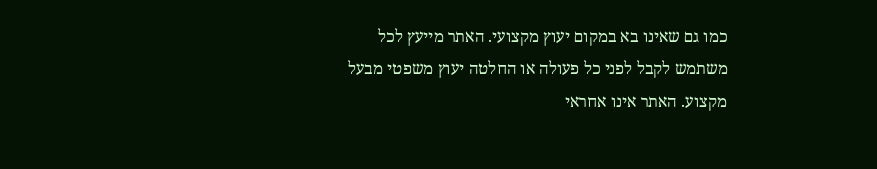כמו גם שאינו בא במקום יעוץ מקצועי. האתר מייעץ לכל משתמש לקבל לפני כל פעולה או החלטה יעוץ משפטי מבעל מקצוע. האתר אינו אחראי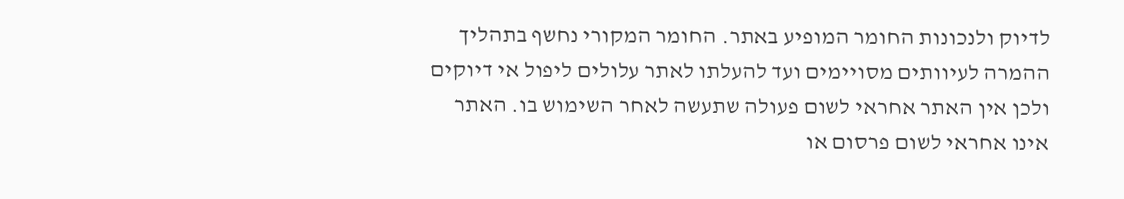לדיוק ולנכונות החומר המופיע באתר. החומר המקורי נחשף בתהליך ההמרה לעיוותים מסויימים ועד להעלתו לאתר עלולים ליפול אי דיוקים ולכן אין האתר אחראי לשום פעולה שתעשה לאחר השימוש בו. האתר אינו אחראי לשום פרסום או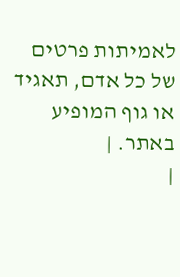לאמיתות פרטים של כל אדם, תאגיד או גוף המופיע באתר. |
|